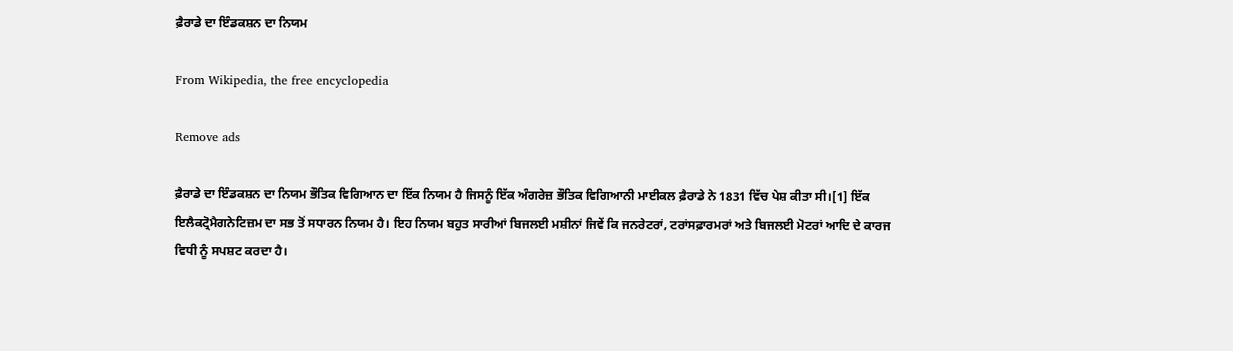ਫ਼ੈਰਾਡੇ ਦਾ ਇੰਡਕਸ਼ਨ ਦਾ ਨਿਯਮ

From Wikipedia, the free encyclopedia

Remove ads

ਫ਼ੈਰਾਡੇ ਦਾ ਇੰਡਕਸ਼ਨ ਦਾ ਨਿਯਮ ਭੌਤਿਕ ਵਿਗਿਆਨ ਦਾ ਇੱਕ ਨਿਯਮ ਹੈ ਜਿਸਨੂੰ ਇੱਕ ਅੰਗਰੇਜ਼ ਭੌਤਿਕ ਵਿਗਿਆਨੀ ਮਾਈਕਲ ਫ਼ੈਰਾਡੇ ਨੇ 1831 ਵਿੱਚ ਪੇਸ਼ ਕੀਤਾ ਸੀ।[1] ਇੱਕ ਇਲੈਕਟ੍ਰੋਮੈਗਨੇਟਿਜ਼ਮ ਦਾ ਸਭ ਤੋਂ ਸਧਾਰਨ ਨਿਯਮ ਹੈ। ਇਹ ਨਿਯਮ ਬਹੁਤ ਸਾਰੀਆਂ ਬਿਜਲਈ ਮਸ਼ੀਨਾਂ ਜਿਵੇਂ ਕਿ ਜਨਰੇਟਰਾਂ, ਟਰਾਂਸਫ਼ਾਰਮਰਾਂ ਅਤੇ ਬਿਜਲਈ ਮੋਟਰਾਂ ਆਦਿ ਦੇ ਕਾਰਜ ਵਿਧੀ ਨੂੰ ਸਪਸ਼ਟ ਕਰਦਾ ਹੈ।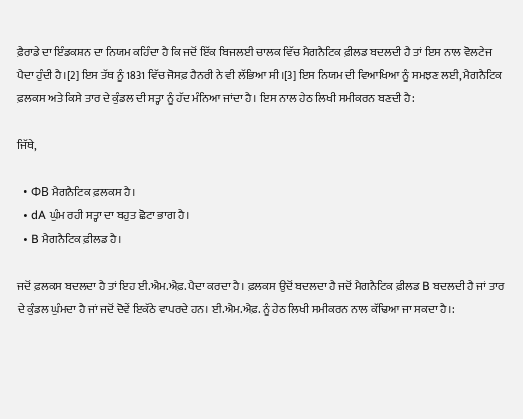ਫ਼ੈਰਾਡੇ ਦਾ ਇੰਡਕਸ਼ਨ ਦਾ ਨਿਯਮ ਕਹਿੰਦਾ ਹੈ ਕਿ ਜਦੋਂ ਇੱਕ ਬਿਜਲਈ ਚਾਲਕ ਵਿੱਚ ਮੈਗਨੈਟਿਕ ਫ਼ੀਲਡ ਬਦਲਦੀ ਹੈ ਤਾਂ ਇਸ ਨਾਲ ਵੋਲਟੇਜ ਪੈਦਾ ਹੁੰਦੀ ਹੈ।[2] ਇਸ ਤੱਥ ਨੂੰ 1831 ਵਿੱਚ ਜੋਸਫ਼ ਹੈਨਰੀ ਨੇ ਵੀ ਲੱਭਿਆ ਸੀ।[3] ਇਸ ਨਿਯਮ ਦੀ ਵਿਆਖਿਆ ਨੂੰ ਸਮਝਣ ਲਈ, ਮੈਗਨੈਟਿਕ ਫ਼ਲਕਸ ਅਤੇ ਕਿਸੇ ਤਾਰ ਦੇ ਕੁੰਡਲ ਦੀ ਸਤ੍ਹਾ ਨੂੰ ਹੱਦ ਮੰਨਿਆ ਜਾਂਦਾ ਹੈ। ਇਸ ਨਾਲ ਹੇਠ ਲਿਖੀ ਸਮੀਕਰਨ ਬਣਦੀ ਹੈ:

ਜਿੱਥੇ,

  • ΦB ਮੈਗਨੈਟਿਕ ਫ਼ਲਕਸ ਹੈ।
  • dA ਘੁੰਮ ਰਹੀ ਸਤ੍ਹਾ ਦਾ ਬਹੁਤ ਛੋਟਾ ਭਾਗ ਹੈ।
  • B ਮੈਗਨੈਟਿਕ ਫ਼ੀਲਡ ਹੈ।

ਜਦੋਂ ਫ਼ਲਕਸ ਬਦਲਦਾ ਹੈ ਤਾਂ ਇਹ ਈ.ਐਮ.ਐਫ਼. ਪੈਦਾ ਕਰਦਾ ਹੈ। ਫ਼ਲਕਸ ਉਦੋਂ ਬਦਲਦਾ ਹੈ ਜਦੋਂ ਮੈਗਨੈਟਿਕ ਫ਼ੀਲਡ B ਬਦਲਦੀ ਹੈ ਜਾਂ ਤਾਰ ਦੇ ਕੁੰਡਲ ਘੁੰਮਦਾ ਹੈ ਜਾਂ ਜਦੋਂ ਦੋਵੇਂ ਇਕੱਠੇ ਵਾਪਰਦੇ ਹਨ। ਈ.ਐਮ.ਐਫ਼. ਨੂੰ ਹੇਠ ਲਿਖੀ ਸਮੀਕਰਨ ਨਾਲ ਕੱਢਿਆ ਜਾ ਸਕਦਾ ਹੈ।: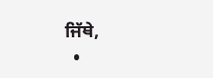ਜਿੱਥੇ,
  •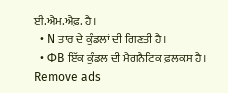ਈ.ਐਮ.ਐਫ਼. ਹੈ।
  • N ਤਾਰ ਦੇ ਕੁੰਡਲਾਂ ਦੀ ਗਿਣਤੀ ਹੈ।
  • ΦB ਇੱਕ ਕੁੰਡਲ ਦੀ ਮੈਗਨੈਟਿਕ ਫ਼ਲਕਸ ਹੈ।
Remove ads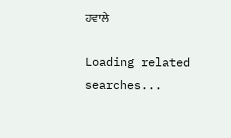ਹਵਾਲੇ

Loading related searches...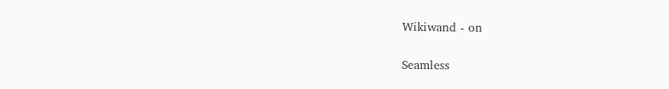Wikiwand - on

Seamless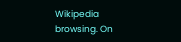Wikipedia browsing. On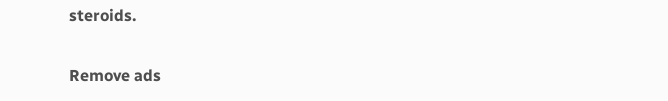steroids.

Remove ads